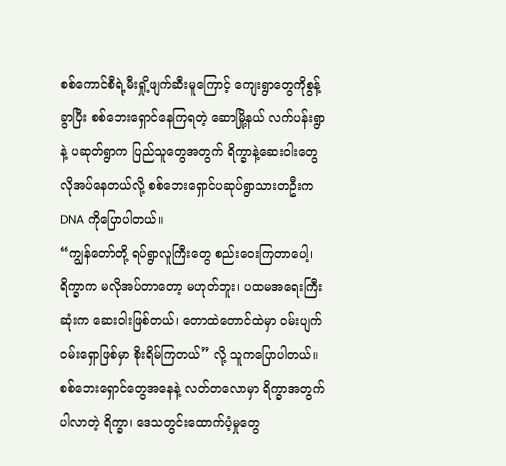စစ်ကောင်စီရဲ့မီးရှို့ဖျက်ဆီးမူကြောင့် ကျေးရွာတွေကိုစွန့်ခွာပြီး စစ်ဘေးရှောင်နေကြရတဲ့ ဆောမြို့နယ် လက်ပန်းရွာနဲ့ ပဆုတ်ရွာက ပြည်သူတွေအတွက် ရိက္ခာနဲ့ဆေးဝါးတွေ လိုအပ်နေတယ်လို့ စစ်ဘေးရှောင်ပဆုပ်ရွာသားတဦးက DNA ကိုပြောပါတယ်။
“ကျွန်တော်တို့ ရပ်ရွာလူကြီးတွေ စည်းဝေးကြတာပေါ့၊ ရိက္ခာက မလိုအပ်တာတော့ မဟုတ်ဘူး၊ ပထမအရေးကြီးဆုံးက ဆေးဝါးဖြစ်တယ်၊ တောထဲတောင်ထဲမှာ ဝမ်းပျက်ဝမ်းရှောဖြစ်မှာ စိုးရိမ်ကြတယ်” လို့ သူကပြောပါတယ်။
စစ်ဘေးရှောင်တွေအနေနဲ့ လတ်တလောမှာ ရိက္ခာအတွက် ပါလာတဲ့ ရိက္ခာ၊ ဒေသတွင်းထောက်ပံ့မှုတွေ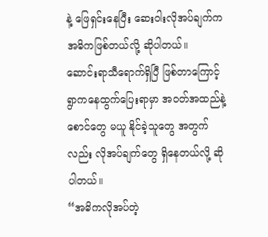နဲ့ ဖြေရှင်းနေပြီး ဆေးဝါးလိုအပ်ချက်က အဓိကဖြစ်တယ်လို့ ဆိုပါတယ်။
ဆောင်းရာသီရောက်ရှိပြီ ဖြစ်တာကြောင့် ရွာကနေထွက်ပြေးရာမှာ အဝတ်အထည်နဲ့စောင်တွေ မယူ နိုင်ခဲ့သူတွေ အတွက်လည်း လိုအပ်ချက်တွေ ရှိနေတယ်လို့ ဆိုပါတယ်။
“အဓိကလိုအပ်တဲ့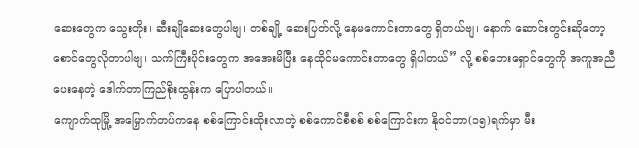ဆေးတွေက သွေးတိုး၊ ဆီးချိုဆေးတွေပါဗျ၊ တစ်ချို့ ဆေးပြတ်လို့ နေမကောင်းတာတွေ ရှိတယ်ဗျ၊ နောက် ဆောင်းတွင်းဆိုတော့ စောင်တွေလိုတာပါဗျ၊ သက်ကြီးပိုင်းတွေက အအေးမိပြီး နေထိုင်မကောင်းတာတွေ ရှိပါတယ်” လို့ စစ်ဘေးရှောင်တွေကို အကူအညီပေးနေတဲ့ ဒေါက်တာကြည်စိုးထွန်းက ပြောပါတယ်။
ကျောက်ထုမြို့ အမြှောက်တပ်ကနေ စစ်ကြောင်းထိုးလာတဲ့ စစ်ကောင်စီစစ် စစ်ကြောင်းက နိုဝင်ဘာ(၁၅)ရက်မှာ မီး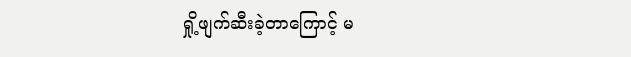ရှို့ဖျက်ဆီးခဲ့တာကြောင့် မ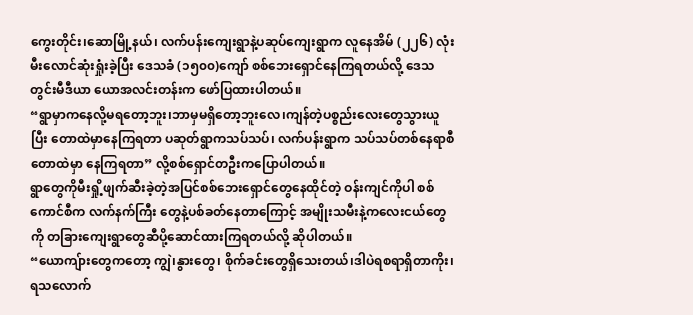ကွေးတိုင်း၊ဆောမြို့နယ်၊ လက်ပန်းကျေးရွာနဲ့ပဆုပ်ကျေးရွာက လူနေအိမ် (၂၂၆) လုံး မီးလောင်ဆုံးရှုံးခဲ့ပြီး ဒေသခံ (၁၅၀၀)ကျော် စစ်ဘေးရှောင်နေကြရတယ်လို့ ဒေသတွင်းမီဒီယာ ယောအလင်းတန်းက ဖော်ပြထားပါတယ်။
“ရွာမှာကနေလို့မရတော့ဘူး၊ဘာမှမရှိတော့ဘူးလေ၊ကျန်တဲ့ပစ္စည်းလေးတွေသွားယူပြီး တောထဲမှာနေကြရတာ ပဆုတ်ရွာကသပ်သပ်၊ လက်ပန်းရွာက သပ်သပ်တစ်နေရာစီ တောထဲမှာ နေကြရတာ” လို့စစ်ရှောင်တဦးကပြောပါတယ်။
ရွာတွေကိုမီးရှို့ဖျက်ဆီးခဲ့တဲ့အပြင်စစ်ဘေးရှောင်တွေနေထိုင်တဲ့ ဝန်းကျင်ကိုပါ စစ်ကောင်စီက လက်နက်ကြီး တွေနဲ့ပစ်ခတ်နေတာကြောင့် အမျိုးသမီးနဲ့ကလေးငယ်တွေကို တခြားကျေးရွာတွေဆီပို့ဆောင်ထားကြရတယ်လို့ ဆိုပါတယ်။
“ယောကျ်ားတွေကတော့ ကျွဲ၊နွားတွေ၊ စိုက်ခင်းတွေရှိသေးတယ်၊ဒါပဲရစရာရှိတာကိုး၊ ရသလောက်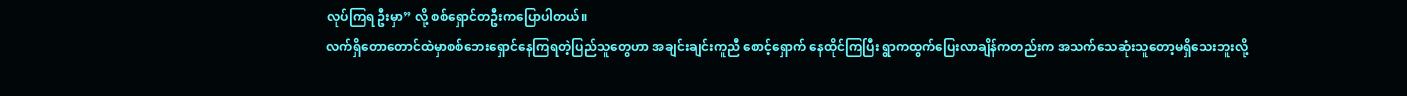လုပ်ကြရ ဦးမှာ” လို့ စစ်ရှောင်တဦးကပြောပါတယ်။
လက်ရှိတောတောင်ထဲမှာစစ်ဘေးရှောင်နေကြရတဲ့ပြည်သူတွေဟာ အချင်းချင်းကူညီ စောင့်ရှောက် နေထိုင်ကြပြီး ရွာကထွက်ပြေးလာချိန်ကတည်းက အသက်သေဆုံးသူတော့မရှိသေးဘူးလို့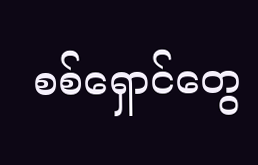စစ်ရှောင်တွေ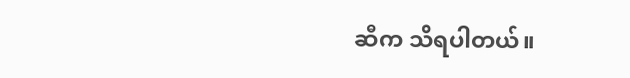ဆီက သိရပါတယ်။